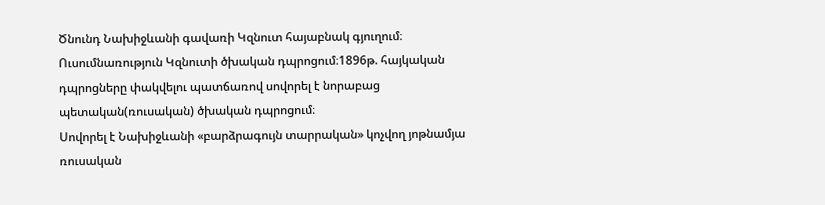Ծնունդ Նախիջևանի գավառի Կզնուտ հայաբնակ գյուղում։
Ուսումնառություն Կզնուտի ծխական դպրոցում։1896թ. հայկական դպրոցները փակվելու պատճառով սովորել է նորաբաց պետական(ռուսական) ծխական դպրոցում։
Սովորել է Նախիջևանի «բարձրագույն տարրական» կոչվող յոթնամյա ռուսական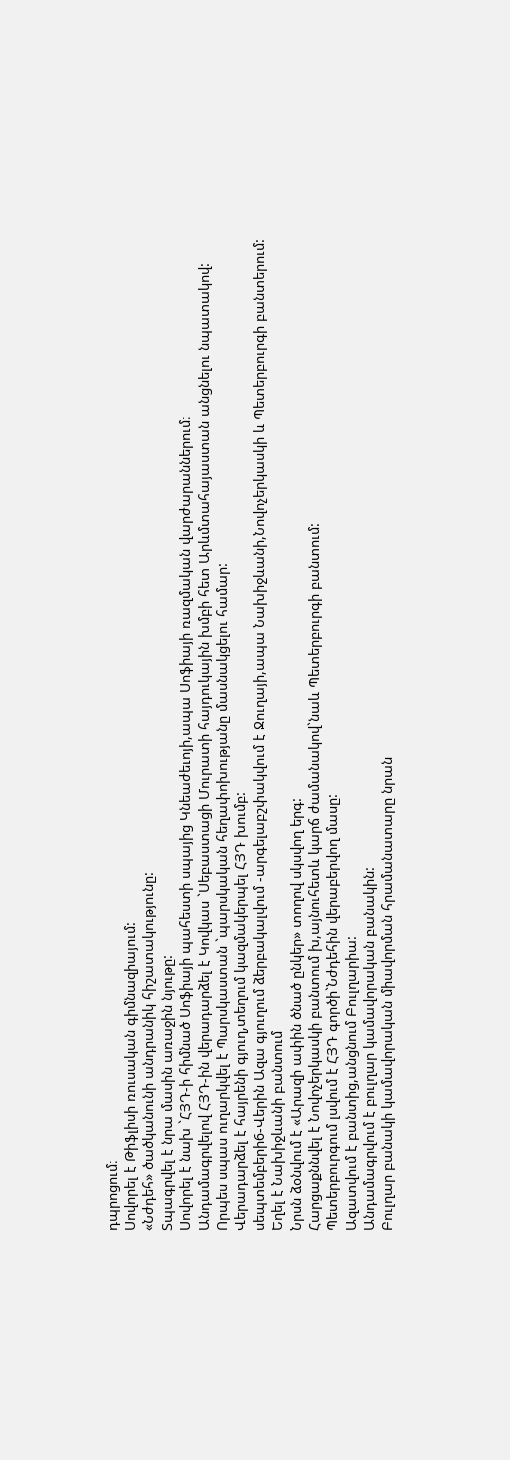դպրոցում։
Սովորել է Թիֆլիսի ռուսական գիմնազիայում:
«Նժդեհ» ծածկանունի անդրանիկ հիշատակությունը:
Տպագրվել է նրա մասին առաջին նյութը:
Սովորել է նախ `ՀՅԴ-ի հիմնած Սոֆիայի պահեստի սպայից Կնեաժեւոյի,ապա Սոֆիայի ռազմական վարժարաններում։
Անդամագրվելով ՀՅԴ-ին վերադարձել է Կովկաս `Սեբաստացի Մուրատի հայդուկային խմբի հետ Արևմտահայաստան անցնելու նպատակով:
Որպես սպաս ուղարկվել է Պարսկաստան `պարսկական հեղափոխությանը մասնակցելու համար:
Վերադարձել է հայրենի գյուղ,տեղում կազմակերպել ՀՅԴ խումբ:
սեպտեմբերի6-Վերին Ազա գյուղում ձերբակալվում -արգելաբշփակվում է Ջուղայի,ապա Նախիջևանի,Նովոչերկասկի և Պետերբուրգի բանտերում:
Եղել է Նախիջևանի բանտում
Նրսն ձօնվում է «Արազի ափին ծնած ընկեր» տողով սկսվող երգ:
Հարցաքննվել է Նովոչերկասկի բանտում խ,այնուհետև կարճ ժամանակով`նաև Պետերբուրգի բանտում:
Պետերբուրգում լսվում է ՀՅԴ գործի`Նժդեհին վերաբերվող մասը:
Ազատվում է բանտից,անցնում Բուլղարիա:
Անդամագրվում է բուլղար կամավորական բանակին:
Բուլղար բանակի կամավորական միավորման հրամանատարը նրան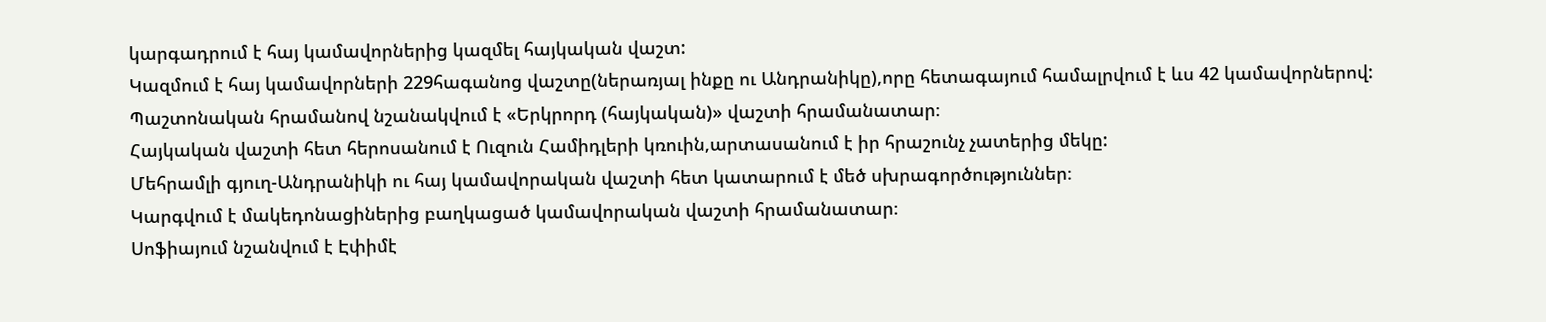կարգադրում է հայ կամավորներից կազմել հայկական վաշտ:
Կազմում է հայ կամավորների 229հագանոց վաշտը(ներառյալ ինքը ու Անդրանիկը),որը հետագայում համալրվում է ևս 42 կամավորներով:
Պաշտոնական հրամանով նշանակվում է «Երկրորդ (հայկական)» վաշտի հրամանատար։
Հայկական վաշտի հետ հերոսանում է Ուզուն Համիդլերի կռուին,արտասանում է իր հրաշունչ չատերից մեկը:
Մեհրամլի գյուղ-Անդրանիկի ու հայ կամավորական վաշտի հետ կատարում է մեծ սխրագործություններ։
Կարգվում է մակեդոնացիներից բաղկացած կամավորական վաշտի հրամանատար։
Սոֆիայում նշանվում է Էփիմէ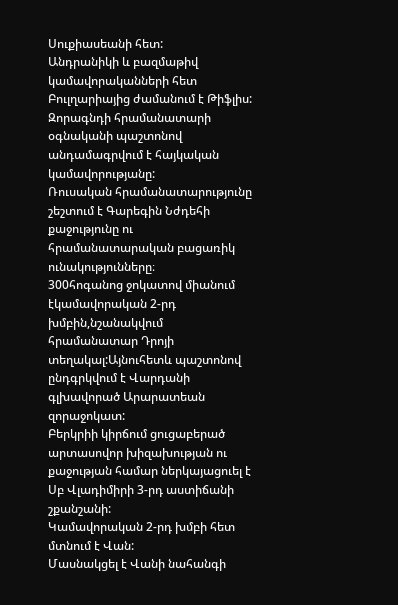Սուքիասեանի հետ:
Անդրանիկի և բազմաթիվ կամավորականների հետ Բուլղարիայից ժամանում է Թիֆլիս:
Զորագնդի հրամանատարի օգնականի պաշտոնով անդամագրվում է հայկական կամավորությանը:
Ռուսական հրամանատարությունը շեշտում է Գարեգին Նժդեհի քաջությունը ու հրամանատարական բացառիկ ունակությունները։
300հոգանոց ջոկատով միանում էկամավորական 2-րդ խմբին,նշանակվում հրամանատար Դրոյի տեղակալ:Այնուհետև պաշտոնով ընդգրկվում է Վարդանի գլխավորած Արարատեան զորաջոկատ:
Բերկրիի կիրճում ցուցաբերած արտասովոր խիզախության ու քաջության համար ներկայացուել է Սբ Վլադիմիրի 3-րդ աստիճանի շքանշանի:
Կամավորական 2-րդ խմբի հետ մտնում է Վան:
Մասնակցել է Վանի նահանգի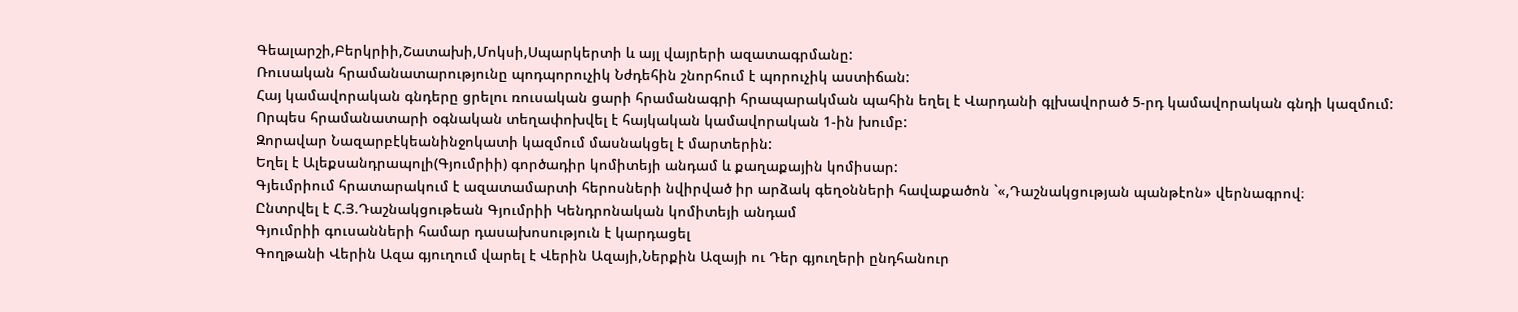Գեալարշի,Բերկրիի,Շատախի,Մոկսի,Սպարկերտի և այլ վայրերի ազատագրմանը:
Ռուսական հրամանատարությունը պոդպորուչիկ Նժդեհին շնորհում է պորուչիկ աստիճան:
Հայ կամավորական գնդերը ցրելու ռուսական ցարի հրամանագրի հրապարակման պահին եղել է Վարդանի գլխավորած 5-րդ կամավորական գնդի կազմում:
Որպես հրամանատարի օգնական տեղափոխվել է հայկական կամավորական 1-ին խումբ:
Զորավար Նազարբէկեանինջոկատի կազմում մասնակցել է մարտերին:
Եղել է Ալեքսանդրապոլի(Գյումրիի) գործադիր կոմիտեյի անդամ և քաղաքային կոմիսար:
Գյեւմրիում հրատարակում է ազատամարտի հերոսների նվիրված իր արձակ գեղօնների հավաքածոն `«,Դաշնակցության պանթէոն» վերնագրով։
Ընտրվել է Հ.Յ.Դաշնակցութեան Գյումրիի Կենդրոնական կոմիտեյի անդամ
Գյումրիի գուսանների համար դասախոսություն է կարդացել
Գողթանի Վերին Ազա գյուղում վարել է Վերին Ազայի,Ներքին Ազայի ու Դեր գյուղերի ընդհանուր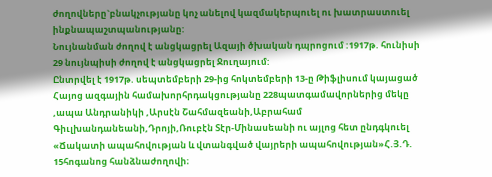ժողովները`բնակչությանը կոչ անելով կազմակերպուել ու խատրաստուել ինքնապաշտպանությանը:
Նույնանման ժողով է անցկացրել Ազայի ծխական դպրոցում :1917թ. հունիսի 29 նույնպիսի ժողով է անցկացրել Ջուղայում:
Ընտրվել է 1917թ. սեպտեմբերի 29-ից հոկտեմբերի 13-ը Թիֆլիսում կայացած Հայոց ազգային համախորհրդակցությանը 228պատգամավորներից մեկը ,ապա Անդրանիկի ,Արսէն Շահմազեանի,Աբրահամ Գիւլխանդանեանի,Դրոյի,Ռուբէն Տէր-Մինասեանի ու այլոց հետ ընդգկուել «Ճակատի ապահովության և վտանգված վայրերի ապահովության»Հ.Յ.Դ. 15հոգանոց հանձնաժողովի։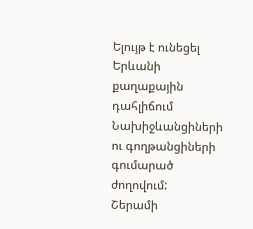Ելույթ է ունեցել Երևանի քաղաքային դահլիճում Նախիջևանցիների ու գողթանցիների գումարած ժողովում:
Շերամի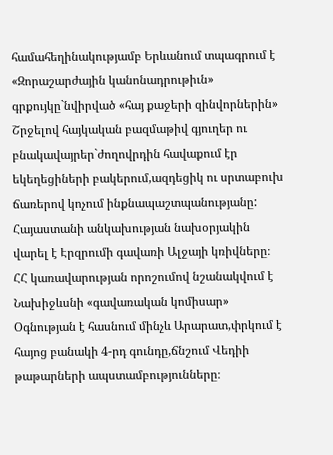համահեղինակությամբ Երևանում տպագրում է «Զորաշարժային կանոնադրութիւն» գրքույկը`նվիրված «հայ քաջերի զինվորներին»
Շրջելով հայկական բազմաթիվ գյուղեր ու բնակավայրեր`ժողովրդին հավաքում էր եկեղեցիների բակերում,ազդեցիկ ու սրտաբուխ ճառերով կոչում ինքնապաշտպանությանը:
Հայաստանի անկախության նախօրյակին վարել է Էրզրումի գավառի Ալջայի կռիվները։
ՀՀ կառավարության որոշումով նշանակվում է Նախիջևսնի «գավառական կոմիսար»
Օգնության է հասնում մինչև Արարատ,փրկում է հայոց բանակի 4-րդ գունդը,ճնշում Վեդիի թաթարների ապստամբությունները։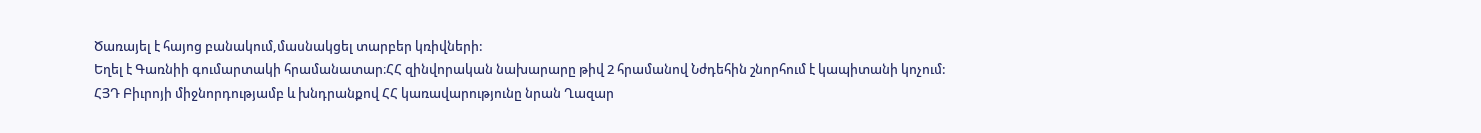Ծառայել է հայոց բանակում,մասնակցել տարբեր կռիվների:
Եղել է Գառնիի գումարտակի հրամանատար։ՀՀ զինվորական նախարարը թիվ 2 հրամանով Նժդեհին շնորհում է կապիտանի կոչում:
ՀՅԴ Բիւրոյի միջնորդությամբ և խնդրանքով ՀՀ կառավարությունը նրան Ղազար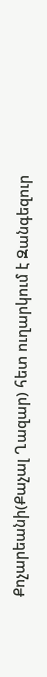Քոչարեանի(Քաչալ Ղազար) հետ ուղարկում է Զանգեզուր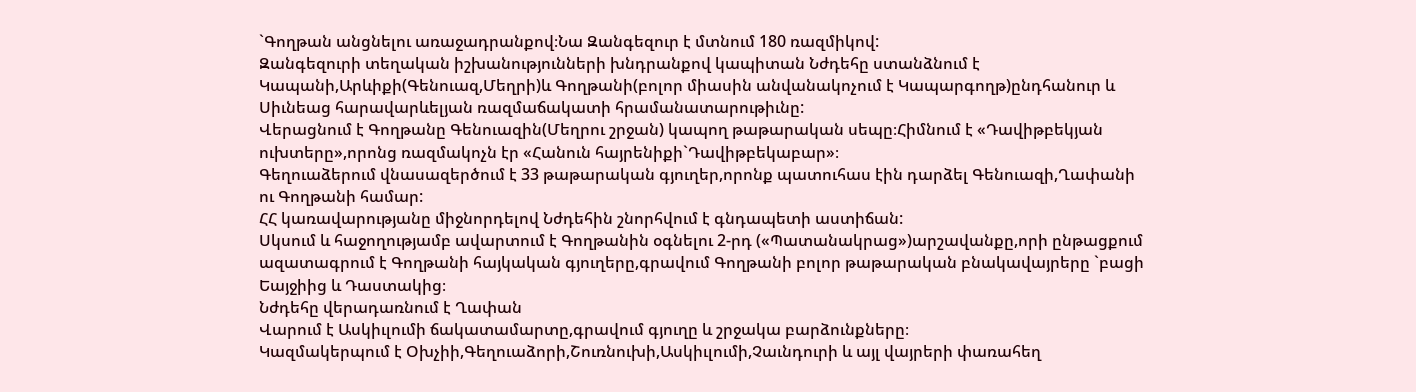`Գողթան անցնելու առաջադրանքով։Նա Զանգեզուր է մտնում 180 ռազմիկով:
Զանգեզուրի տեղական իշխանությունների խնդրանքով կապիտան Նժդեհը ստանձնում է Կապանի,Արևիքի(Գենուազ,Մեղրի)և Գողթանի(բոլոր միասին անվանակոչում է Կապարգողթ)ընդհանուր և Սիւնեաց հարավարևելյան ռազմաճակատի հրամանատարութիւնը:
Վերացնում է Գողթանը Գենուազին(Մեղրու շրջան) կապող թաթարական սեպը։Հիմնում է «Դավիթբեկյան ուխտերը»,որոնց ռազմակոչն էր «Հանուն հայրենիքի`Դավիթբեկաբար»։
Գեղուաձերում վնասազերծում է 33 թաթարական գյուղեր,որոնք պատուհաս էին դարձել Գենուազի,Ղափանի ու Գողթանի համար:
ՀՀ կառավարությանը միջնորդելով Նժդեհին շնորհվում է գնդապետի աստիճան:
Սկսում և հաջողությամբ ավարտում է Գողթանին օգնելու 2-րդ («Պատանակրաց»)արշավանքը,որի ընթացքում ազատագրում է Գողթանի հայկական գյուղերը,գրավում Գողթանի բոլոր թաթարական բնակավայրերը `բացի Եայջիից և Դաստակից։
Նժդեհը վերադառնում է Ղափան
Վարում է Ասկիւլումի ճակատամարտը,գրավում գյուղը և շրջակա բարձունքները։
Կազմակերպում է Օխչիի,Գեղուաձորի,Շուռնուխի,Ասկիւլումի,Չաւնդուրի և այլ վայրերի փառահեղ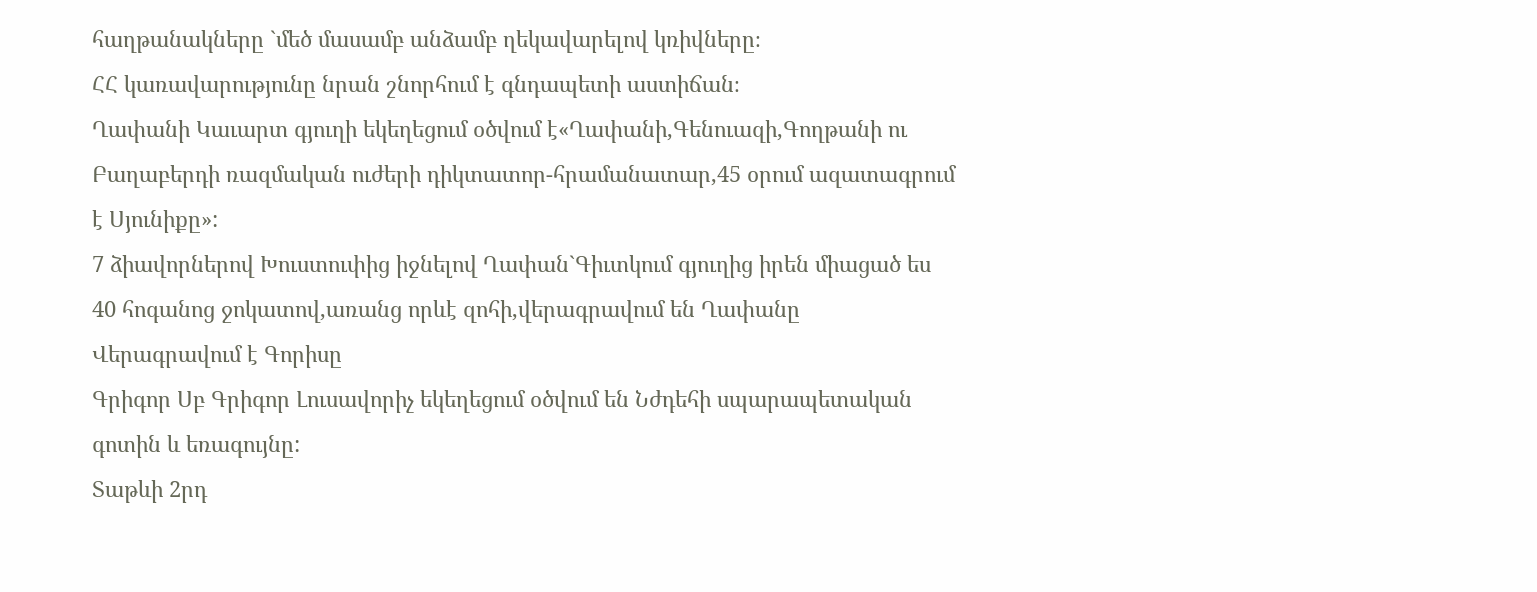հաղթանակները `մեծ մասամբ անձամբ ղեկավարելով կռիվները։
ՀՀ կառավարությունը նրան շնորհում է գնդապետի աստիճան։
Ղափանի Կաւարտ գյուղի եկեղեցում օծվում է«Ղափանի,Գենուազի,Գողթանի ու Բաղաբերդի ռազմական ուժերի դիկտատոր-հրամանատար,45 օրում ազատագրում է Սյունիքը»:
7 ձիավորներով Խուստուփից իջնելով Ղափան`Գիւտկում գյուղից իրեն միացած ես 40 հոգանոց ջոկատով,առանց որևէ զոհի,վերագրավում են Ղափանը
Վերագրավում է Գորիսը
Գրիգոր Սբ Գրիգոր Լուսավորիչ եկեղեցում օծվում են Նժդեհի սպարապետական գոտին և եռագույնը:
Տաթևի 2րդ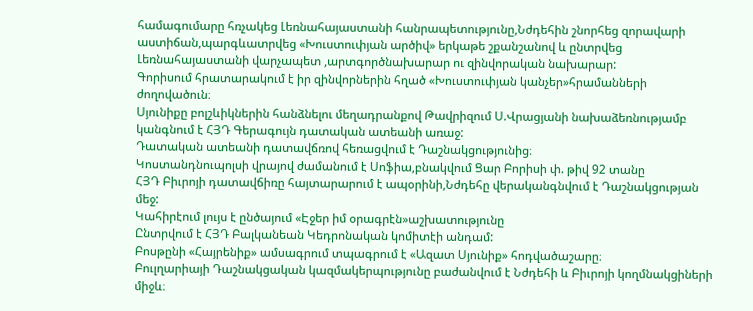համագումարը հռչակեց Լեռնահայաստանի հանրապետությունը,Նժդեհին շնորհեց զորավարի աստիճան,պարգևատրվեց «Խուստուփյան արծիվ» երկաթե շքանշանով և ընտրվեց Լեռնահայաստանի վարչապետ ,արտգործնախարար ու զինվորական նախարար:
Գորիսում հրատարակում է իր զինվորներին հղած «Խուստուփյան կանչեր»հրամանների ժողովածուն։
Սյունիքը բոլշևիկներին հանձնելու մեղադրանքով Թավրիզում Ս.Վրացյանի նախաձեռնությամբ կանգնում է ՀՅԴ Գերագույն դատական ատեանի առաջ:
Դատական ատեանի դատավճռով հեռացվում է Դաշնակցությունից։
Կոստանդնուպոլսի վրայով ժամանում է Սոֆիա,բնակվում Ցար Բորիսի փ. թիվ 92 տանը
ՀՅԴ Բիւրոյի դատավճիռը հայտարարում է ապօրինի,Նժդեհը վերականգնվում է Դաշնակցության մեջ:
Կահիրէում լույս է ընծայում «Էջեր իմ օրագրէն»աշխատությունը
Ընտրվում է ՀՅԴ Բալկանեան Կեդրոնական կոմիտէի անդամ:
Բոսթընի «Հայրենիք» ամսագրում տպագրում է «Ազատ Սյունիք» հոդվածաշարը։
Բուլղարիայի Դաշնակցական կազմակերպությունը բաժանվում է Նժդեհի և Բիւրոյի կողմնակցիների միջև։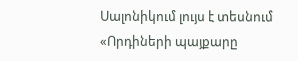Սալոնիկում լույս է տեսնում «Որդիների պայքարը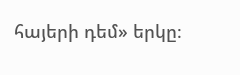հայերի դեմ» երկը։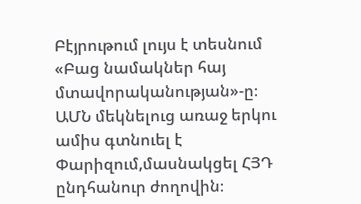Բէյրութում լույս է տեսնում «Բաց նամակներ հայ մտավորականության»-ը։
ԱՄՆ մեկնելուց առաջ երկու ամիս գտնուել է Փարիզում,մասնակցել ՀՅԴ ընդհանուր ժողովին։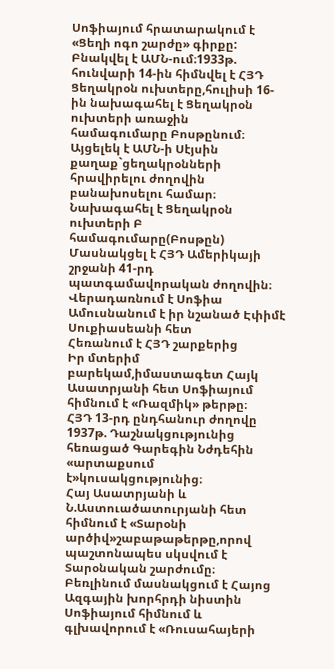Սոֆիայում հրատարակում է «Ցեղի ոգո շարժը» գիրքը:
Բնակվել է ԱՄՆ-ում։1933թ. հունվարի 14-ին հիմնվել է ՀՅԴ Ցեղակրօն ուխտերը,հուլիսի 16-ին նախագահել է Ցեղակրօն ուխտերի առաջին համագումարը Բոսթընում։
Այցելեկ է ԱՄՆ-ի Սէյսին քաղաք`ցեղակրօնների հրավիրելու ժողովին բանախոսելու համար։
Նախագահել է Ցեղակրօն ուխտերի Բ համագումարը(Բոսթըն)
Մասնակցել է ՀՅԴ Ամերիկայի շրջանի 41-րդ պատգամավորական ժողովին։
Վերադառնում է Սոֆիա
Ամուսնանում է իր նշանած Էփիմէ Սուքիասեանի հետ
Հեռանում է ՀՅԴ շարքերից
Իր մտերիմ բարեկամ,իմաստագետ Հայկ Ասատրյանի հետ Սոֆիայում հիմնում է «Ռազմիկ» թերթը։
ՀՅԴ 13-րդ ընդհանուր ժողովը 1937թ. Դաշնակցությունից հեռացած Գարեգին Նժդեհին «արտաքսում է»կուսակցությունից։
Հայ Ասատրյանի և Ն.Աստուածատուրյանի հետ հիմնում է «Տարօնի արծիվ»շաբաթաթերթը,որով պաշտոնապես սկսվում է Տարօնական շարժումը։
Բեռլինում մասնակցում է Հայոց Ազգային խորհրդի նիստին
Սոֆիայում հիմնում և գլխավորում է «Ռուսահայերի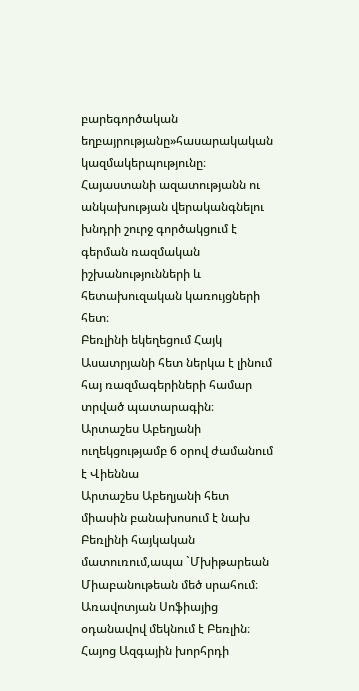բարեգործական եղբայրությանը»հասարակական կազմակերպությունը։
Հայաստանի ազատությանն ու անկախության վերականգնելու խնդրի շուրջ գործակցում է գերման ռազմական իշխանությունների և հետախուզական կառույցների հետ։
Բեռլինի եկեղեցում Հայկ Ասատրյանի հետ ներկա է լինում հայ ռազմագերիների համար տրված պատարագին։
Արտաշես Աբեղյանի ուղեկցությամբ 6 օրով ժամանում է Վիեննա
Արտաշես Աբեղյանի հետ միասին բանախոսում է նախ Բեռլինի հայկական մատուռում,ապա `Մխիթարեան Միաբանութեան մեծ սրահում։
Առավոտյան Սոֆիայից օդանավով մեկնում է Բեռլին։
Հայոց Ազգային խորհրդի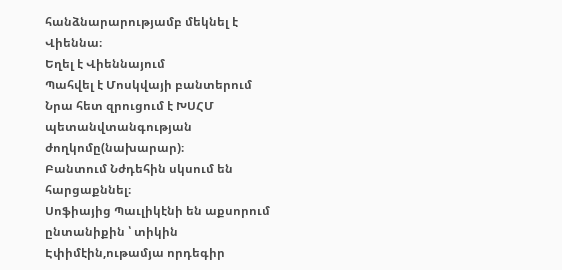հանձնարարությամբ մեկնել է Վիեննա։
Եղել է Վիեննայում
Պահվել է Մոսկվայի բանտերում
Նրա հետ զրուցում է ԽՍՀՄ պետանվտանգության ժողկոմը(նախարար)։
Բանտում Նժդեհին սկսում են հարցաքննել։
Սոֆիայից Պաւլիկէնի են աքսորում ընտանիքին ՝ տիկին Էփիմէին,ութամյա որդեգիր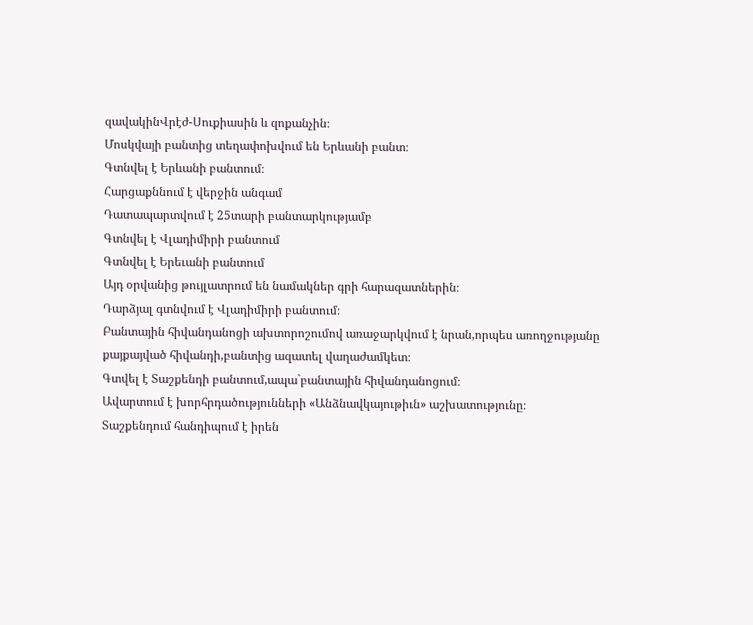զավակինՎրէժ-Սուքիասին և զոքանչին։
Մոսկվայի բանտից տեղափոխվում են Երևանի բանտ։
Գտնվել է Երևանի բանտում։
Հարցաքննում է վերջին անգամ
Դատապարտվում է 25տարի բանտարկությամբ
Գտնվել է Վլադիմիրի բանտում
Գտնվել է Երեւանի բանտում
Այդ օրվանից թույլատրում են նամակներ գրի հարազատներին։
Դարձյալ գտնվում է Վլադիմիրի բանտում։
Բանտային հիվանդանոցի ախտորոշումով առաջարկվում է նրան,որպես առողջությանը քայքայված հիվանդի,բանտից ազատել վաղաժամկետ։
Գտվել է Տաշքենդի բանտում,ապա`բանտային հիվանդանոցում։
Ավարտում է խորհրդածությունների «Անձնավկայութիւն» աշխատությունը։
Տաշքենդում հանդիպում է իրեն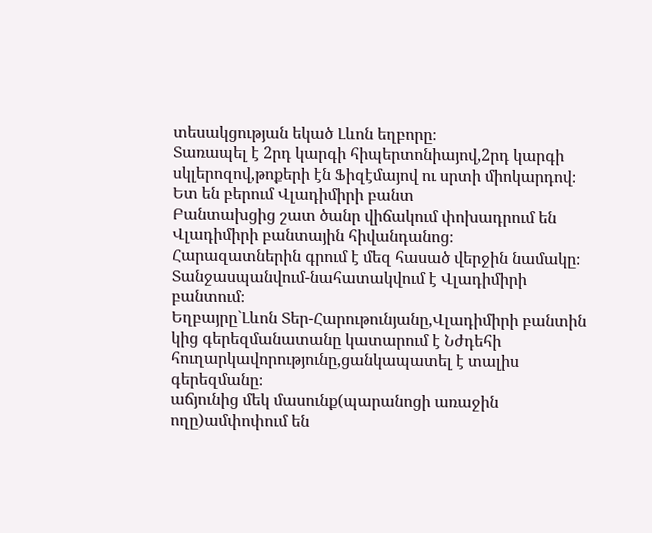տեսակցության եկած Լևոն եղբորը։
Տառապել է 2րդ կարգի հիպերտոնիայով,2րդ կարգի սկլերոզով,թոքերի էն Ֆիզէմայով ու սրտի միոկարդով։
Ետ են բերում Վլադիմիրի բանտ
Բանտախցից շատ ծանր վիճակում փոխադրում են Վլադիմիրի բանտային հիվանդանոց։
Հարազատներին գրում է մեզ հասած վերջին նամակը։
Տանջասպանվում-նահատակվում է Վլադիմիրի բանտում։
Եղբայրը`Լևոն Տեր-Հարութունյանը,Վլադիմիրի բանտին կից գերեզմանատանը կատարում է Նժդեհի հուղարկավորությունը,ցանկապատել է տալիս գերեզմանը։
աճյունից մեկ մասունք(պարանոցի առաջին ողը)ամփոփում են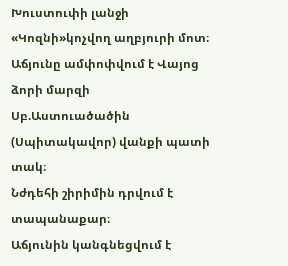Խուստուփի լանջի «Կոզնի»կոչվող աղբյուրի մոտ։
Աճյունը ամփոփվում է Վայոց ձորի մարզի Սբ.Աստուածածին (Սպիտակավոր) վանքի պատի տակ։
Նժդեհի շիրիմին դրվում է տապանաքար։
Աճյունին կանգնեցվում է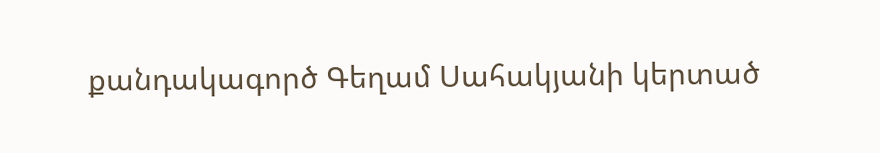քանդակագործ Գեղամ Սահակյանի կերտած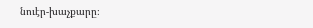նուէր-խաչքարը։